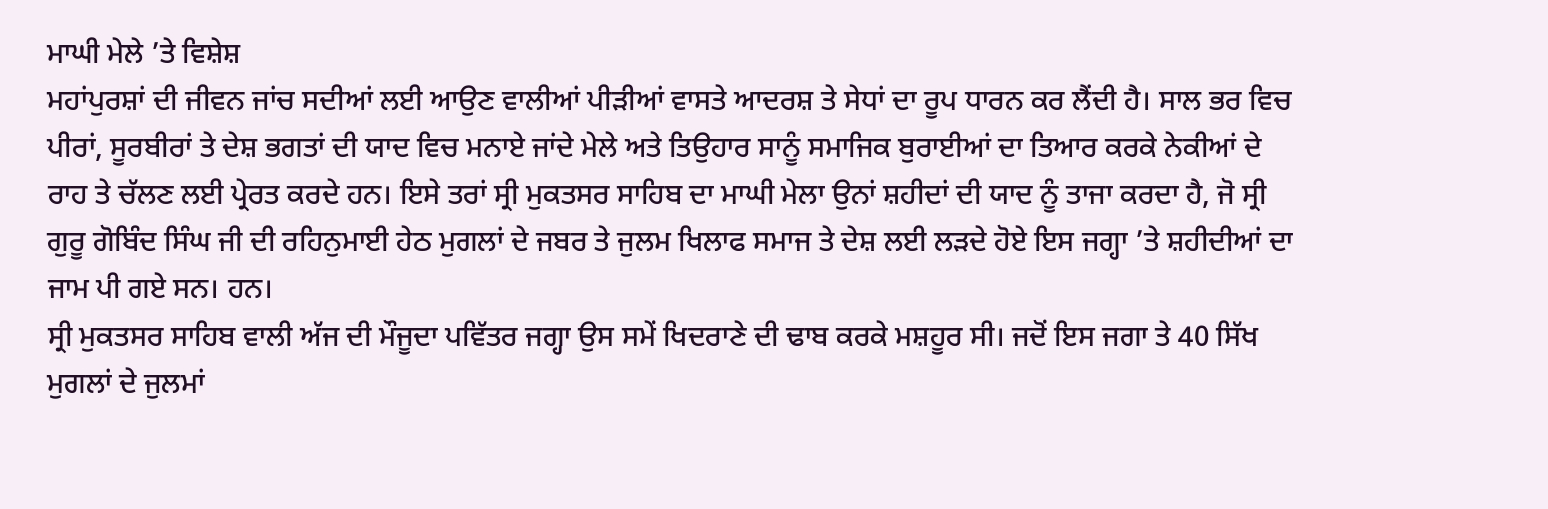ਮਾਘੀ ਮੇਲੇ ’ਤੇ ਵਿਸ਼ੇਸ਼
ਮਹਾਂਪੁਰਸ਼ਾਂ ਦੀ ਜੀਵਨ ਜਾਂਚ ਸਦੀਆਂ ਲਈ ਆਉਣ ਵਾਲੀਆਂ ਪੀੜੀਆਂ ਵਾਸਤੇ ਆਦਰਸ਼ ਤੇ ਸੇਧਾਂ ਦਾ ਰੂਪ ਧਾਰਨ ਕਰ ਲੈਂਦੀ ਹੈ। ਸਾਲ ਭਰ ਵਿਚ ਪੀਰਾਂ, ਸੂਰਬੀਰਾਂ ਤੇ ਦੇਸ਼ ਭਗਤਾਂ ਦੀ ਯਾਦ ਵਿਚ ਮਨਾਏ ਜਾਂਦੇ ਮੇਲੇ ਅਤੇ ਤਿਉਹਾਰ ਸਾਨੂੰ ਸਮਾਜਿਕ ਬੁਰਾਈਆਂ ਦਾ ਤਿਆਰ ਕਰਕੇ ਨੇਕੀਆਂ ਦੇ ਰਾਹ ਤੇ ਚੱਲਣ ਲਈ ਪ੍ਰੇਰਤ ਕਰਦੇ ਹਨ। ਇਸੇ ਤਰਾਂ ਸ੍ਰੀ ਮੁਕਤਸਰ ਸਾਹਿਬ ਦਾ ਮਾਘੀ ਮੇਲਾ ਉਨਾਂ ਸ਼ਹੀਦਾਂ ਦੀ ਯਾਦ ਨੂੰ ਤਾਜਾ ਕਰਦਾ ਹੈ, ਜੋ ਸ੍ਰੀ ਗੁਰੂ ਗੋਬਿੰਦ ਸਿੰਘ ਜੀ ਦੀ ਰਹਿਨੁਮਾਈ ਹੇਠ ਮੁਗਲਾਂ ਦੇ ਜਬਰ ਤੇ ਜੁਲਮ ਖਿਲਾਫ ਸਮਾਜ ਤੇ ਦੇਸ਼ ਲਈ ਲੜਦੇ ਹੋਏ ਇਸ ਜਗ੍ਹਾ ’ਤੇ ਸ਼ਹੀਦੀਆਂ ਦਾ ਜਾਮ ਪੀ ਗਏ ਸਨ। ਹਨ।
ਸ੍ਰੀ ਮੁਕਤਸਰ ਸਾਹਿਬ ਵਾਲੀ ਅੱਜ ਦੀ ਮੌਜੂਦਾ ਪਵਿੱਤਰ ਜਗ੍ਹਾ ਉਸ ਸਮੇਂ ਖਿਦਰਾਣੇ ਦੀ ਢਾਬ ਕਰਕੇ ਮਸ਼ਹੂਰ ਸੀ। ਜਦੋਂ ਇਸ ਜਗਾ ਤੇ 40 ਸਿੱਖ ਮੁਗਲਾਂ ਦੇ ਜੁਲਮਾਂ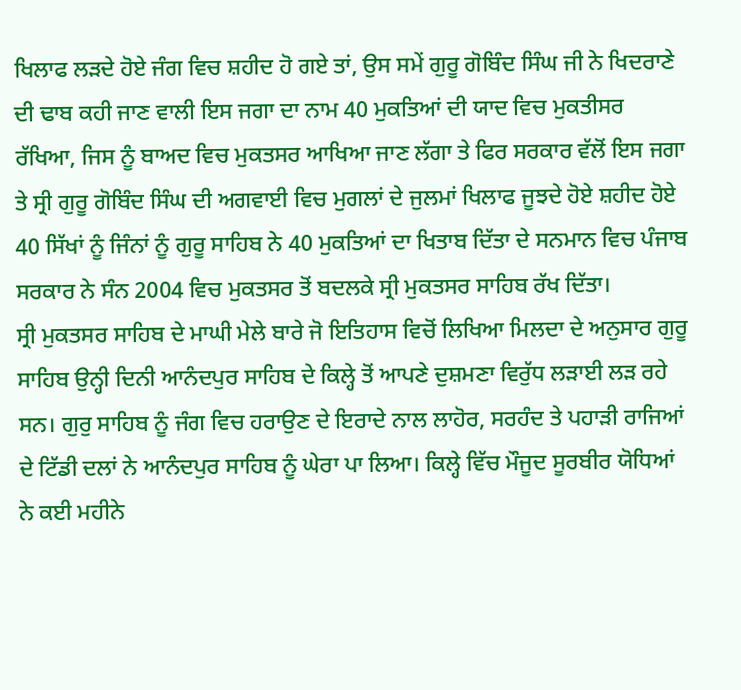ਖਿਲਾਫ ਲੜਦੇ ਹੋਏ ਜੰਗ ਵਿਚ ਸ਼ਹੀਦ ਹੋ ਗਏ ਤਾਂ, ਉਸ ਸਮੇਂ ਗੁਰੂ ਗੋਬਿੰਦ ਸਿੰਘ ਜੀ ਨੇ ਖਿਦਰਾਣੇ ਦੀ ਢਾਬ ਕਹੀ ਜਾਣ ਵਾਲੀ ਇਸ ਜਗਾ ਦਾ ਨਾਮ 40 ਮੁਕਤਿਆਂ ਦੀ ਯਾਦ ਵਿਚ ਮੁਕਤੀਸਰ ਰੱਖਿਆ, ਜਿਸ ਨੂੰ ਬਾਅਦ ਵਿਚ ਮੁਕਤਸਰ ਆਖਿਆ ਜਾਣ ਲੱਗਾ ਤੇ ਫਿਰ ਸਰਕਾਰ ਵੱਲੋਂ ਇਸ ਜਗਾ ਤੇ ਸ੍ਰੀ ਗੁਰੂ ਗੋਬਿੰਦ ਸਿੰਘ ਦੀ ਅਗਵਾਈ ਵਿਚ ਮੁਗਲਾਂ ਦੇ ਜੁਲਮਾਂ ਖਿਲਾਫ ਜੂਝਦੇ ਹੋਏ ਸ਼ਹੀਦ ਹੋਏ 40 ਸਿੱਖਾਂ ਨੂੰ ਜਿੰਨਾਂ ਨੂੰ ਗੁਰੂ ਸਾਹਿਬ ਨੇ 40 ਮੁਕਤਿਆਂ ਦਾ ਖਿਤਾਬ ਦਿੱਤਾ ਦੇ ਸਨਮਾਨ ਵਿਚ ਪੰਜਾਬ ਸਰਕਾਰ ਨੇ ਸੰਨ 2004 ਵਿਚ ਮੁਕਤਸਰ ਤੋਂ ਬਦਲਕੇ ਸ੍ਰੀ ਮੁਕਤਸਰ ਸਾਹਿਬ ਰੱਖ ਦਿੱਤਾ।
ਸ੍ਰੀ ਮੁਕਤਸਰ ਸਾਹਿਬ ਦੇ ਮਾਘੀ ਮੇਲੇ ਬਾਰੇ ਜੋ ਇਤਿਹਾਸ ਵਿਚੋਂ ਲਿਖਿਆ ਮਿਲਦਾ ਦੇ ਅਨੁਸਾਰ ਗੁਰੂ ਸਾਹਿਬ ਉਨ੍ਹੀ ਦਿਨੀ ਆਨੰਦਪੁਰ ਸਾਹਿਬ ਦੇ ਕਿਲ੍ਹੇ ਤੋਂ ਆਪਣੇ ਦੁਸ਼ਮਣਾ ਵਿਰੁੱਧ ਲੜਾਈ ਲੜ ਰਹੇ ਸਨ। ਗੁਰੁ ਸਾਹਿਬ ਨੂੰ ਜੰਗ ਵਿਚ ਹਰਾਉਣ ਦੇ ਇਰਾਦੇ ਨਾਲ ਲਾਹੋਰ, ਸਰਹੰਦ ਤੇ ਪਹਾੜੀ ਰਾਜਿਆਂ ਦੇ ਟਿੱਡੀ ਦਲਾਂ ਨੇ ਆਨੰਦਪੁਰ ਸਾਹਿਬ ਨੂੰ ਘੇਰਾ ਪਾ ਲਿਆ। ਕਿਲ੍ਹੇ ਵਿੱਚ ਮੌਜੂਦ ਸੂਰਬੀਰ ਯੋਧਿਆਂ ਨੇ ਕਈ ਮਹੀਨੇ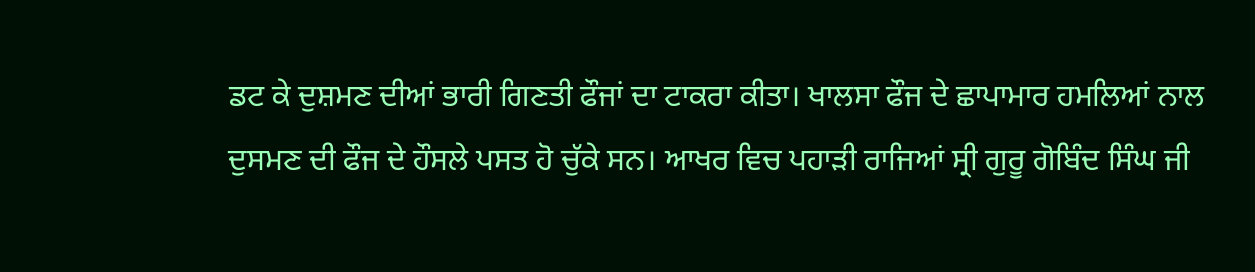ਡਟ ਕੇ ਦੁਸ਼ਮਣ ਦੀਆਂ ਭਾਰੀ ਗਿਣਤੀ ਫੌਜਾਂ ਦਾ ਟਾਕਰਾ ਕੀਤਾ। ਖਾਲਸਾ ਫੌਜ ਦੇ ਛਾਪਾਮਾਰ ਹਮਲਿਆਂ ਨਾਲ ਦੁਸਮਣ ਦੀ ਫੌਜ ਦੇ ਹੌਸਲੇ ਪਸਤ ਹੋ ਚੁੱਕੇ ਸਨ। ਆਖਰ ਵਿਚ ਪਹਾੜੀ ਰਾਜਿਆਂ ਸ੍ਰੀ ਗੁਰੂ ਗੋਬਿੰਦ ਸਿੰਘ ਜੀ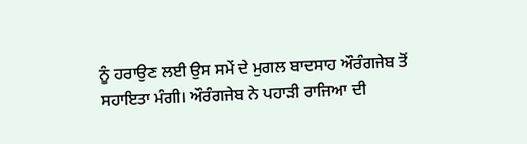ਨੂੰ ਹਰਾਉਣ ਲਈ ਉਸ ਸਮੇਂ ਦੇ ਮੁਗਲ ਬਾਦਸਾਹ ਔਰੰਗਜੇਬ ਤੋਂ ਸਹਾਇਤਾ ਮੰਗੀ। ਔਰੰਗਜੇਬ ਨੇ ਪਹਾੜੀ ਰਾਜਿਆ ਦੀ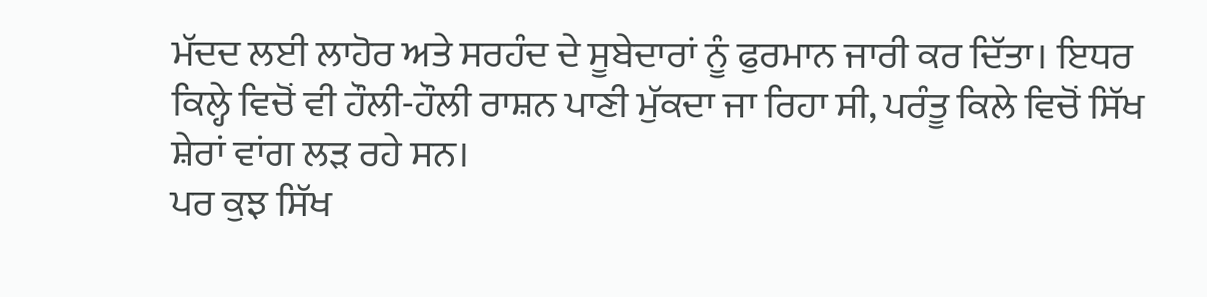ਮੱਦਦ ਲਈ ਲਾਹੋਰ ਅਤੇ ਸਰਹੰਦ ਦੇ ਸੂਬੇਦਾਰਾਂ ਨੂੰ ਫੁਰਮਾਨ ਜਾਰੀ ਕਰ ਦਿੱਤਾ। ਇਧਰ ਕਿਲ੍ਹੇ ਵਿਚੋਂ ਵੀ ਹੌਲੀ-ਹੌਲੀ ਰਾਸ਼ਨ ਪਾਣੀ ਮੁੱਕਦਾ ਜਾ ਰਿਹਾ ਸੀ, ਪਰੰਤੂ ਕਿਲੇ ਵਿਚੋਂ ਸਿੱਖ ਸ਼ੇਰਾਂ ਵਾਂਗ ਲੜ ਰਹੇ ਸਨ।
ਪਰ ਕੁਝ ਸਿੱਖ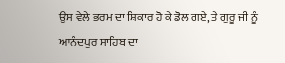ਉਸ ਵੇਲੇ ਭਰਮ ਦਾ ਸ਼ਿਕਾਰ ਹੋ ਕੇ ਡੋਲ ਗਏ, ਤੇ ਗੁਰੂ ਜੀ ਨੂੰ ਆਨੰਦਪੁਰ ਸਾਹਿਬ ਦਾ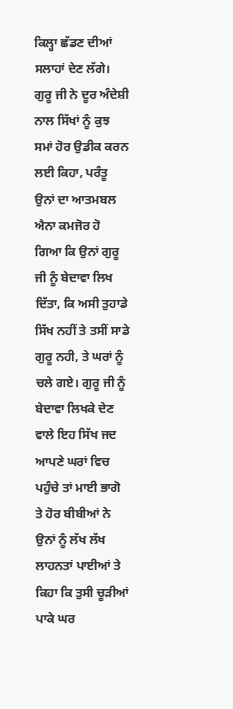ਕਿਲ੍ਹਾ ਛੱਡਣ ਦੀਆਂ ਸਲਾਹਾਂ ਦੇਣ ਲੱਗੇ। ਗੁਰੂ ਜੀ ਨੇ ਦੂਰ ਅੰਦੇਸ਼ੀ ਨਾਲ ਸਿੱਖਾਂ ਨੂੰ ਕੁਝ ਸਮਾਂ ਹੋਰ ਉਡੀਕ ਕਰਨ ਲਈ ਕਿਹਾ, ਪਰੰਤੂ ਉਨਾਂ ਦਾ ਆਤਮਬਲ ਐਨਾ ਕਮਜੋਰ ਹੋ ਗਿਆ ਕਿ ਉਨਾਂ ਗੁਰੂ ਜੀ ਨੂੰ ਬੇਦਾਵਾ ਲਿਖ ਦਿੱਤਾ, ਕਿ ਅਸੀ ਤੁਹਾਡੇ ਸਿੱਖ ਨਹੀਂ ਤੇ ਤਸੀਂ ਸਾਡੇ ਗੁਰੂ ਨਹੀ, ਤੇ ਘਰਾਂ ਨੂੰ ਚਲੇ ਗਏ। ਗੁਰੂ ਜੀ ਨੂੰ ਬੇਦਾਵਾ ਲਿਖਕੇ ਦੇਣ ਵਾਲੇ ਇਹ ਸਿੱਖ ਜਦ ਆਪਣੇ ਘਰਾਂ ਵਿਚ ਪਹੁੰਚੇ ਤਾਂ ਮਾਈ ਭਾਗੋ ਤੇ ਹੋਰ ਬੀਬੀਆਂ ਨੇ ਉਨਾਂ ਨੂੰ ਲੱਖ ਲੱਖ ਲਾਹਨਤਾਂ ਪਾਈਆਂ ਤੇ ਕਿਹਾ ਕਿ ਤੁਸੀ ਚੂੜੀਆਂ ਪਾਕੇ ਘਰ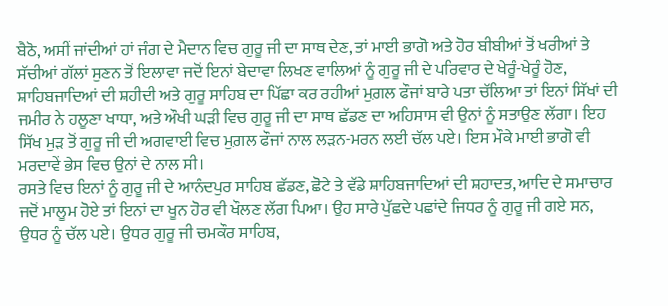ਬੈਠੋ, ਅਸੀਂ ਜਾਂਦੀਆਂ ਹਾਂ ਜੰਗ ਦੇ ਮੈਦਾਨ ਵਿਚ ਗੁਰੂ ਜੀ ਦਾ ਸਾਥ ਦੇਣ, ਤਾਂ ਮਾਈ ਭਾਗੋ ਅਤੇ ਹੋਰ ਬੀਬੀਆਂ ਤੋਂ ਖਰੀਆਂ ਤੇ ਸੱਚੀਆਂ ਗੱਲਾਂ ਸੁਣਨ ਤੋਂ ਇਲਾਵਾ ਜਦੋਂ ਇਨਾਂ ਬੇਦਾਵਾ ਲਿਖਣ ਵਾਲਿਆਂ ਨੂੰ ਗੁਰੂ ਜੀ ਦੇ ਪਰਿਵਾਰ ਦੇ ਖੇਰੂੰ-ਖੇਰੂੰ ਹੋਣ, ਸ਼ਾਹਿਬਜਾਦਿਆਂ ਦੀ ਸ਼ਹੀਦੀ ਅਤੇ ਗੁਰੂ ਸਾਹਿਬ ਦਾ ਪਿੱਛਾ ਕਰ ਰਹੀਆਂ ਮੁਗ਼ਲ ਫੌਜਾਂ ਬਾਰੇ ਪਤਾ ਚੱਲਿਆ ਤਾਂ ਇਨਾਂ ਸਿੱਖਾਂ ਦੀ ਜਮੀਰ ਨੇ ਹਲੂਣਾ ਖਾਧਾ, ਅਤੇ ਔਖੀ ਘੜੀ ਵਿਚ ਗੁਰੂ ਜੀ ਦਾ ਸਾਥ ਛੱਡਣ ਦਾ ਅਹਿਸਾਸ ਵੀ ਉਨਾਂ ਨੂੰ ਸਤਾਉਣ ਲੱਗਾ। ਇਹ ਸਿੱਖ ਮੁੜ ਤੋਂ ਗੁਰੂ ਜੀ ਦੀ ਅਗਵਾਈ ਵਿਚ ਮੁਗ਼ਲ ਫੌਜਾਂ ਨਾਲ ਲੜਨ-ਮਰਨ ਲਈ ਚੱਲ ਪਏ। ਇਸ ਮੌਕੇ ਮਾਈ ਭਾਗੋ ਵੀ ਮਰਦਾਵੇਂ ਭੇਸ ਵਿਚ ਉਨਾਂ ਦੇ ਨਾਲ ਸੀ।
ਰਸਤੇ ਵਿਚ ਇਨਾਂ ਨੂੰ ਗੁਰੂ ਜੀ ਦੇ ਆਨੰਦਪੁਰ ਸਾਹਿਬ ਛੱਡਣ, ਛੋਟੇ ਤੇ ਵੱਡੇ ਸ਼ਾਹਿਬਜਾਦਿਆਂ ਦੀ ਸ਼ਹਾਦਤ, ਆਦਿ ਦੇ ਸਮਾਚਾਰ ਜਦੋਂ ਮਾਲੂਮ ਹੋਏ ਤਾਂ ਇਨਾਂ ਦਾ ਖੂਨ ਹੋਰ ਵੀ ਖੌਲਣ ਲੱਗ ਪਿਆ। ਉਹ ਸਾਰੇ ਪੁੱਛਦੇ ਪਛਾਂਦੇ ਜਿਧਰ ਨੂੰ ਗੁਰੂ ਜੀ ਗਏ ਸਨ, ਉਧਰ ਨੂੰ ਚੱਲ ਪਏ। ਉਧਰ ਗੁਰੂ ਜੀ ਚਮਕੌਰ ਸਾਹਿਬ,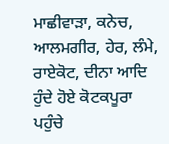ਮਾਛੀਵਾੜਾ, ਕਨੇਚ, ਆਲਮਗੀਰ, ਹੇਰ, ਲੰਮੇ, ਰਾਏਕੋਟ, ਦੀਨਾ ਆਦਿ ਹੁੰਦੇ ਹੋਏ ਕੋਟਕਪੂਰਾ ਪਹੁੰਚੇ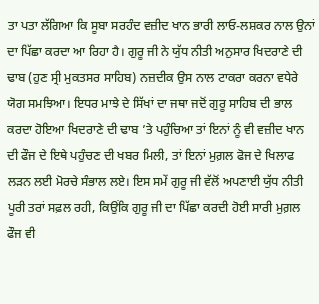ਤਾ ਪਤਾ ਲੱਗਿਆ ਕਿ ਸੂਬਾ ਸਰਹੰਦ ਵਜ਼ੀਦ ਖਾਨ ਭਾਰੀ ਲਾਓ-ਲਸ਼ਕਰ ਨਾਲ ਉਨਾਂ ਦਾ ਪਿੱਛਾ ਕਰਦਾ ਆ ਰਿਹਾ ਹੈ। ਗੁਰੂ ਜੀ ਨੇ ਯੁੱਧ ਨੀਤੀ ਅਨੁਸਾਰ ਖਿਦਰਾਣੇ ਦੀ ਢਾਬ (ਹੁਣ ਸ੍ਰੀ ਮੁਕਤਸਰ ਸਾਹਿਬ) ਨਜ਼ਦੀਕ ਉਸ ਨਾਲ ਟਾਕਰਾ ਕਰਨਾ ਵਧੇਰੇ ਯੋਗ ਸਮਝਿਆ। ਇਧਰ ਮਾਝੇ ਦੇ ਸਿੱਖਾਂ ਦਾ ਜਥਾ ਜਦੋਂ ਗੁਰੂ ਸਾਹਿਬ ਦੀ ਭਾਲ ਕਰਦਾ ਹੋਇਆ ਖਿਦਰਾਣੇ ਦੀ ਢਾਬ ’ਤੇ ਪਹੁੰਚਿਆ ਤਾਂ ਇਨਾਂ ਨੂੰ ਵੀ ਵਜ਼ੀਦ ਖਾਨ ਦੀ ਫੌਜ ਦੇ ਇਥੇ ਪਹੁੰਚਣ ਦੀ ਖਬਰ ਮਿਲੀ, ਤਾਂ ਇਨਾਂ ਮੁਗ਼ਲ ਫੋਜ ਦੇ ਖਿਲਾਫ ਲੜਨ ਲਈ ਮੋਰਚੇ ਸੰਭਾਲ ਲਏ। ਇਸ ਸਮੇਂ ਗੁਰੂ ਜੀ ਵੱਲੋਂ ਅਪਣਾਈ ਯੁੱਧ ਨੀਤੀ ਪੂਰੀ ਤਰਾਂ ਸਫ਼ਲ ਰਹੀ, ਕਿਉਂਕਿ ਗੁਰੂ ਜੀ ਦਾ ਪਿੱਛਾ ਕਰਦੀ ਹੋਈ ਸਾਰੀ ਮੁਗ਼ਲ ਫੌਜ ਵੀ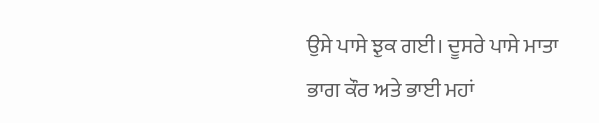ਉਸੇ ਪਾਸੇ ਝੁਕ ਗਈ। ਦੂਸਰੇ ਪਾਸੇ ਮਾਤਾ ਭਾਗ ਕੌਰ ਅਤੇ ਭਾਈ ਮਹਾਂ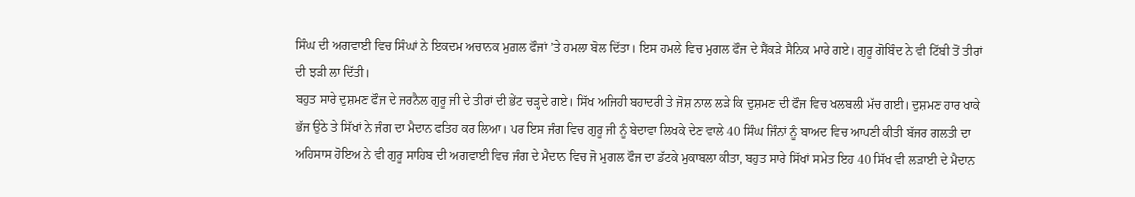ਸਿੰਘ ਦੀ ਅਗਵਾਈ ਵਿਚ ਸਿੰਘਾਂ ਨੇ ਇਕਦਮ ਅਚਾਨਕ ਮੁਗ਼ਲ ਫੌਜਾਂ ’ਤੇ ਹਮਲਾ ਬੋਲ ਦਿੱਤਾ। ਇਸ ਹਮਲੇ ਵਿਚ ਮੁਗਲ ਫੌਜ ਦੇ ਸੈਂਕੜੇ ਸੈਨਿਕ ਮਾਰੇ ਗਏ। ਗੁਰੂ ਗੋਬਿੰਦ ਨੇ ਵੀ ਟਿੱਬੀ ਤੋਂ ਤੀਰਾਂ ਦੀ ਝੜੀ ਲਾ ਦਿੱਤੀ।
ਬਹੁਤ ਸਾਰੇ ਦੁਸ਼ਮਣ ਫੌਜ ਦੇ ਜਰਨੈਲ ਗੁਰੂ ਜੀ ਦੇ ਤੀਰਾਂ ਦੀ ਭੇਂਟ ਚੜ੍ਹਦੇ ਗਏ। ਸਿੱਖ ਅਜਿਹੀ ਬਹਾਦਰੀ ਤੇ ਜੋਸ਼ ਨਾਲ ਲੜੇ ਕਿ ਦੁਸ਼ਮਣ ਦੀ ਫੌਜ ਵਿਚ ਖਲਬਲੀ ਮੱਚ ਗਈ। ਦੁਸ਼ਮਣ ਹਾਰ ਖਾਕੇ ਭੱਜ ਉਠੇ ਤੇ ਸਿੱਖਾਂ ਨੇ ਜੰਗ ਦਾ ਮੈਦਾਨ ਫਤਿਹ ਕਰ ਲਿਆ। ਪਰ ਇਸ ਜੰਗ ਵਿਚ ਗੁਰੂ ਜੀ ਨੂੰ ਬੇਦਾਵਾ ਲਿਖਕੇ ਦੇਣ ਵਾਲੇ 40 ਸਿੰਘ ਜਿੰਨਾਂ ਨੂੰ ਬਾਅਦ ਵਿਚ ਆਪਣੀ ਕੀਤੀ ਬੱਜਰ ਗਲਤੀ ਦਾ ਅਹਿਸਾਸ ਹੋਇਅ ਨੇ ਵੀ ਗੁਰੂ ਸਾਹਿਬ ਦੀ ਅਗਵਾਈ ਵਿਚ ਜੰਗ ਦੇ ਮੈਦਾਨ ਵਿਚ ਜੋ ਮੁਗਲ ਫੌਜ ਦਾ ਡੱਟਕੇ ਮੁਕਾਬਲਾ ਕੀਤਾ, ਬਹੁਤ ਸਾਰੇ ਸਿੱਖਾਂ ਸਮੇਤ ਇਹ 40 ਸਿੱਖ ਵੀ ਲੜਾਈ ਦੇ ਮੈਦਾਨ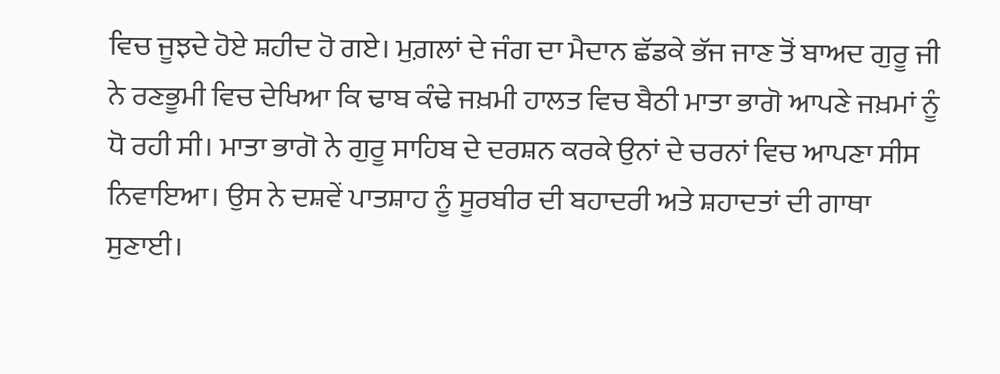ਵਿਚ ਜੂਝਦੇ ਹੋਏ ਸ਼ਹੀਦ ਹੋ ਗਏ। ਮੁਗ਼ਲਾਂ ਦੇ ਜੰਗ ਦਾ ਮੈਦਾਨ ਛੱਡਕੇ ਭੱਜ ਜਾਣ ਤੋਂ ਬਾਅਦ ਗੁਰੂ ਜੀ ਨੇ ਰਣਭੂਮੀ ਵਿਚ ਦੇਖਿਆ ਕਿ ਢਾਬ ਕੰਢੇ ਜਖ਼ਮੀ ਹਾਲਤ ਵਿਚ ਬੈਠੀ ਮਾਤਾ ਭਾਗੋ ਆਪਣੇ ਜਖ਼ਮਾਂ ਨੂੰ ਧੋ ਰਹੀ ਸੀ। ਮਾਤਾ ਭਾਗੋ ਨੇ ਗੁਰੂ ਸਾਹਿਬ ਦੇ ਦਰਸ਼ਨ ਕਰਕੇ ਉਨਾਂ ਦੇ ਚਰਨਾਂ ਵਿਚ ਆਪਣਾ ਸੀਸ ਨਿਵਾਇਆ। ਉਸ ਨੇ ਦਸ਼ਵੇਂ ਪਾਤਸ਼ਾਹ ਨੂੰ ਸੂਰਬੀਰ ਦੀ ਬਹਾਦਰੀ ਅਤੇ ਸ਼ਹਾਦਤਾਂ ਦੀ ਗਾਥਾ ਸੁਣਾਈ।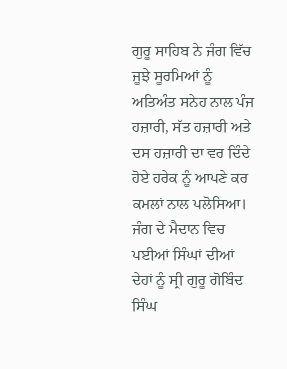ਗੁਰੂ ਸਾਹਿਬ ਨੇ ਜੰਗ ਵਿੱਚ ਜੂਝੇ ਸੂਰਮਿਆਂ ਨੂੰ ਅਤਿਅੰਤ ਸਨੇਹ ਨਾਲ ਪੰਜ ਹਜ਼ਾਰੀ, ਸੱਤ ਹਜ਼ਾਰੀ ਅਤੇ ਦਸ ਹਜ਼ਾਰੀ ਦਾ ਵਰ ਦਿੰਦੇ ਹੋਏ ਹਰੇਕ ਨੂੰ ਆਪਣੇ ਕਰ ਕਮਲਾਂ ਨਾਲ ਪਲੋਸਿਆ। ਜੰਗ ਦੇ ਮੈਦਾਨ ਵਿਚ ਪਈਆਂ ਸਿੰਘਾਂ ਦੀਆਂ ਦੇਹਾਂ ਨੂੰ ਸ੍ਰੀ ਗੁਰੂ ਗੋਬਿੰਦ ਸਿੰਘ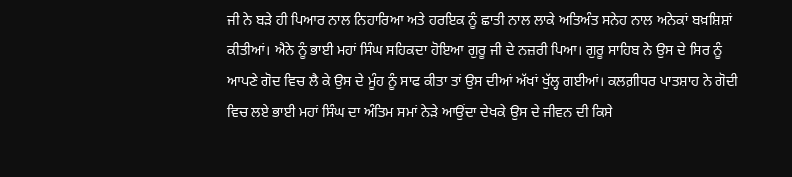ਜੀ ਨੇ ਬੜੇ ਹੀ ਪਿਆਰ ਨਾਲ ਨਿਹਾਰਿਆ ਅਤੇ ਹਰਇਕ ਨੂੰ ਛਾਤੀ ਨਾਲ ਲਾਕੇ ਅਤਿਅੰਤ ਸਨੇਹ ਨਾਲ ਅਨੇਕਾਂ ਬਖ਼ਸ਼ਿਸ਼ਾਂ ਕੀਤੀਆਂ। ਐਨੇ ਨੂੰ ਭਾਈ ਮਹਾਂ ਸਿੰਘ ਸਹਿਕਦਾ ਹੋਇਆ ਗੁਰੂ ਜੀ ਦੇ ਨਜ਼ਰੀ ਪਿਆ। ਗੁਰੂ ਸਾਹਿਬ ਨੇ ਉਸ ਦੇ ਸਿਰ ਨੂੰ ਆਪਣੇ ਗੋਦ ਵਿਚ ਲੈ ਕੇ ਉਸ ਦੇ ਮੂੰਹ ਨੂੰ ਸਾਫ ਕੀਤਾ ਤਾਂ ਉਸ ਦੀਆਂ ਅੱਖਾਂ ਖੁੱਲ੍ਹ ਗਈਆਂ। ਕਲਗ਼ੀਧਰ ਪਾਤਸ਼ਾਹ ਨੇ ਗੋਦੀ ਵਿਚ ਲਏ ਭਾਈ ਮਹਾਂ ਸਿੰਘ ਦਾ ਅੰਤਿਮ ਸਮਾਂ ਨੇੜੇ ਆਉਂਦਾ ਦੇਖਕੇ ਉਸ ਦੇ ਜੀਵਨ ਦੀ ਕਿਸੇ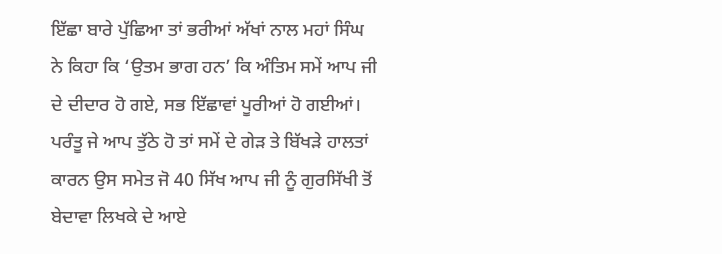ਇੱਛਾ ਬਾਰੇ ਪੁੱਛਿਆ ਤਾਂ ਭਰੀਆਂ ਅੱਖਾਂ ਨਾਲ ਮਹਾਂ ਸਿੰਘ ਨੇ ਕਿਹਾ ਕਿ ‘ਉਤਮ ਭਾਗ ਹਨ’ ਕਿ ਅੰਤਿਮ ਸਮੇਂ ਆਪ ਜੀ ਦੇ ਦੀਦਾਰ ਹੋ ਗਏ, ਸਭ ਇੱਛਾਵਾਂ ਪੂਰੀਆਂ ਹੋ ਗਈਆਂ। ਪਰੰਤੂ ਜੇ ਆਪ ਤੁੱਠੇ ਹੋ ਤਾਂ ਸਮੇਂ ਦੇ ਗੇੜ ਤੇ ਬਿੱਖੜੇ ਹਾਲਤਾਂ ਕਾਰਨ ਉਸ ਸਮੇਤ ਜੋ 40 ਸਿੱਖ ਆਪ ਜੀ ਨੂੰ ਗੁਰਸਿੱਖੀ ਤੋਂ ਬੇਦਾਵਾ ਲਿਖਕੇ ਦੇ ਆਏ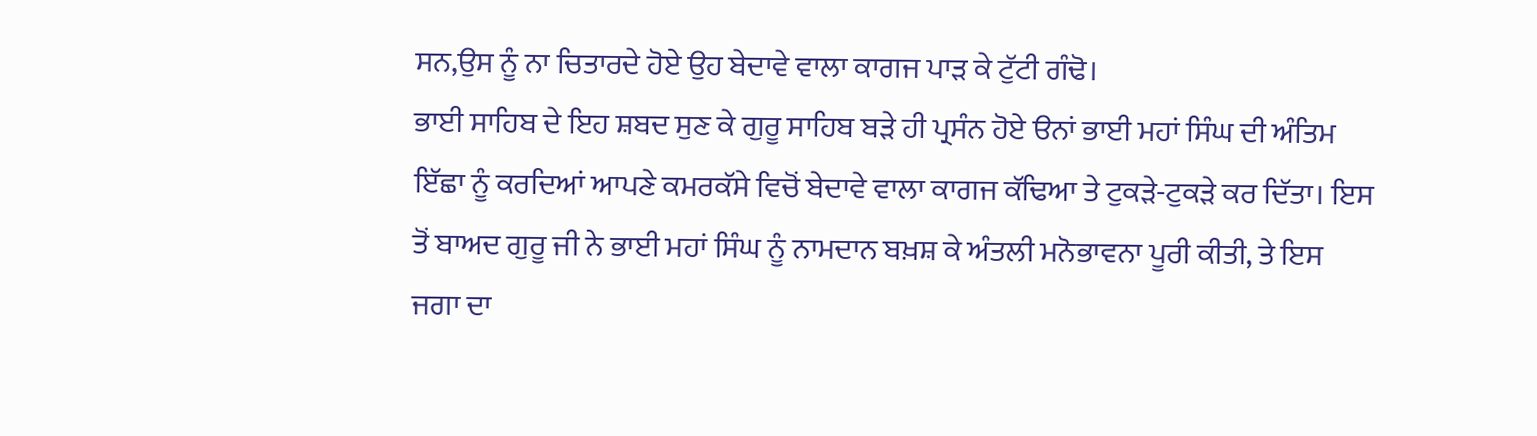ਸਨ,ਉਸ ਨੂੰ ਨਾ ਚਿਤਾਰਦੇ ਹੋਏ ਉਹ ਬੇਦਾਵੇ ਵਾਲਾ ਕਾਗਜ ਪਾੜ ਕੇ ਟੁੱਟੀ ਗੰਢੋ।
ਭਾਈ ਸਾਹਿਬ ਦੇ ਇਹ ਸ਼ਬਦ ਸੁਣ ਕੇ ਗੁਰੂ ਸਾਹਿਬ ਬੜੇ ਹੀ ਪ੍ਰਸੰਨ ਹੋਏ ੳਨਾਂ ਭਾਈ ਮਹਾਂ ਸਿੰਘ ਦੀ ਅੰਤਿਮ ਇੱਛਾ ਨੂੰ ਕਰਦਿਆਂ ਆਪਣੇ ਕਮਰਕੱਸੇ ਵਿਚੋਂ ਬੇਦਾਵੇ ਵਾਲਾ ਕਾਗਜ ਕੱਢਿਆ ਤੇ ਟੁਕੜੇ-ਟੁਕੜੇ ਕਰ ਦਿੱਤਾ। ਇਸ ਤੋਂ ਬਾਅਦ ਗੁਰੂ ਜੀ ਨੇ ਭਾਈ ਮਹਾਂ ਸਿੰਘ ਨੂੰ ਨਾਮਦਾਨ ਬਖ਼ਸ਼ ਕੇ ਅੰਤਲੀ ਮਨੋਭਾਵਨਾ ਪੂਰੀ ਕੀਤੀ, ਤੇ ਇਸ ਜਗਾ ਦਾ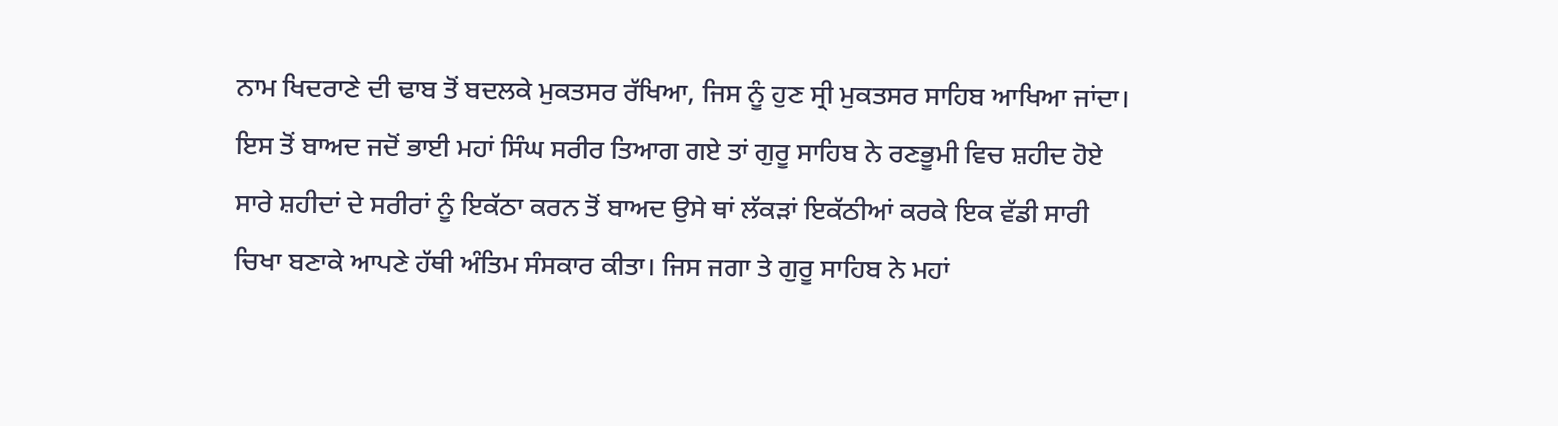ਨਾਮ ਖਿਦਰਾਣੇ ਦੀ ਢਾਬ ਤੋਂ ਬਦਲਕੇ ਮੁਕਤਸਰ ਰੱਖਿਆ, ਜਿਸ ਨੂੰ ਹੁਣ ਸ੍ਰੀ ਮੁਕਤਸਰ ਸਾਹਿਬ ਆਖਿਆ ਜਾਂਦਾ। ਇਸ ਤੋਂ ਬਾਅਦ ਜਦੋਂ ਭਾਈ ਮਹਾਂ ਸਿੰਘ ਸਰੀਰ ਤਿਆਗ ਗਏ ਤਾਂ ਗੁਰੂ ਸਾਹਿਬ ਨੇ ਰਣਭੂਮੀ ਵਿਚ ਸ਼ਹੀਦ ਹੋਏ ਸਾਰੇ ਸ਼ਹੀਦਾਂ ਦੇ ਸਰੀਰਾਂ ਨੂੰ ਇਕੱਠਾ ਕਰਨ ਤੋਂ ਬਾਅਦ ਉਸੇ ਥਾਂ ਲੱਕੜਾਂ ਇਕੱਠੀਆਂ ਕਰਕੇ ਇਕ ਵੱਡੀ ਸਾਰੀ ਚਿਖਾ ਬਣਾਕੇ ਆਪਣੇ ਹੱਥੀ ਅੰਤਿਮ ਸੰਸਕਾਰ ਕੀਤਾ। ਜਿਸ ਜਗਾ ਤੇ ਗੁਰੂ ਸਾਹਿਬ ਨੇ ਮਹਾਂ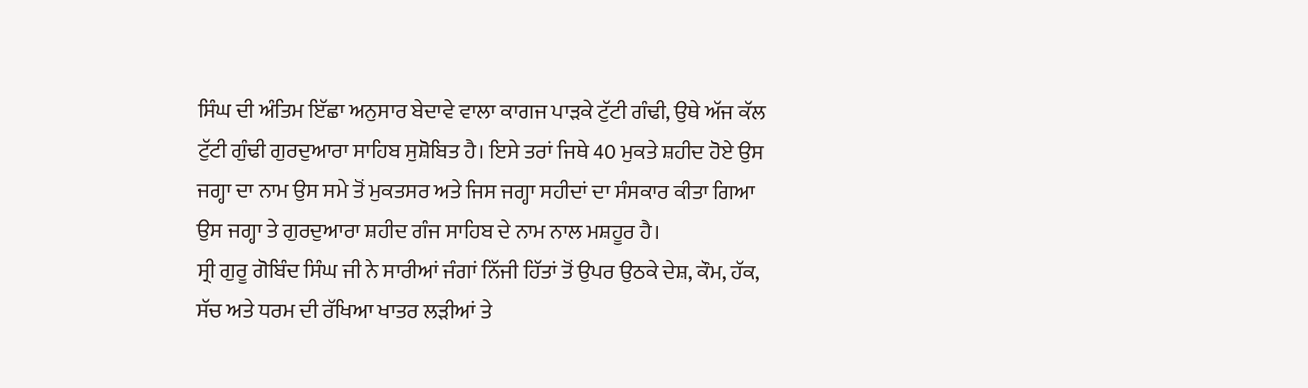ਸਿੰਘ ਦੀ ਅੰਤਿਮ ਇੱਛਾ ਅਨੁਸਾਰ ਬੇਦਾਵੇ ਵਾਲਾ ਕਾਗਜ ਪਾੜਕੇ ਟੁੱਟੀ ਗੰਢੀ, ਉਥੇ ਅੱਜ ਕੱਲ ਟੁੱਟੀ ਗੁੰਢੀ ਗੁਰਦੁਆਰਾ ਸਾਹਿਬ ਸੁਸ਼ੋਬਿਤ ਹੈ। ਇਸੇ ਤਰਾਂ ਜਿਥੇ 40 ਮੁਕਤੇ ਸ਼ਹੀਦ ਹੋਏ ਉਸ ਜਗ੍ਹਾ ਦਾ ਨਾਮ ਉਸ ਸਮੇ ਤੋਂ ਮੁਕਤਸਰ ਅਤੇ ਜਿਸ ਜਗ੍ਹਾ ਸਹੀਦਾਂ ਦਾ ਸੰਸਕਾਰ ਕੀਤਾ ਗਿਆ ਉਸ ਜਗ੍ਹਾ ਤੇ ਗੁਰਦੁਆਰਾ ਸ਼ਹੀਦ ਗੰਜ ਸਾਹਿਬ ਦੇ ਨਾਮ ਨਾਲ ਮਸ਼ਹੂਰ ਹੈ।
ਸ੍ਰੀ ਗੁਰੂ ਗੋਬਿੰਦ ਸਿੰਘ ਜੀ ਨੇ ਸਾਰੀਆਂ ਜੰਗਾਂ ਨਿੱਜੀ ਹਿੱਤਾਂ ਤੋਂ ਉਪਰ ਉਠਕੇ ਦੇਸ਼, ਕੌਮ, ਹੱਕ, ਸੱਚ ਅਤੇ ਧਰਮ ਦੀ ਰੱਖਿਆ ਖਾਤਰ ਲੜੀਆਂ ਤੇ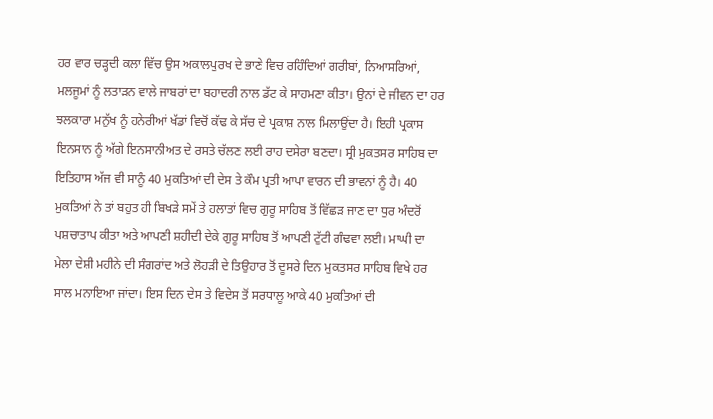ਹਰ ਵਾਰ ਚੜ੍ਹਦੀ ਕਲਾ ਵਿੱਚ ਉਸ ਅਕਾਲਪੁਰਖ ਦੇ ਭਾਣੇ ਵਿਚ ਰਹਿੰਦਿਆਂ ਗਰੀਬਾਂ, ਨਿਆਸਰਿਆਂ, ਮਲਜੂਮਾਂ ਨੂੰ ਲਤਾੜਨ ਵਾਲੇ ਜਾਬਰਾਂ ਦਾ ਬਹਾਦਰੀ ਨਾਲ ਡੱਟ ਕੇ ਸਾਹਮਣਾ ਕੀਤਾ। ਉਨਾਂ ਦੇ ਜੀਵਨ ਦਾ ਹਰ ਝਲਕਾਰਾ ਮਨੁੱਖ ਨੂੰ ਹਨੇਰੀਆਂ ਖੱਡਾਂ ਵਿਚੋਂ ਕੱਢ ਕੇ ਸੱਚ ਦੇ ਪ੍ਰਕਾਸ਼ ਨਾਲ ਮਿਲਾਉਂਦਾ ਹੈ। ਇਹੀ ਪ੍ਰਕਾਸ ਇਨਸਾਨ ਨੂੰ ਅੱਗੇ ਇਨਸਾਨੀਅਤ ਦੇ ਰਸਤੇ ਚੱਲਣ ਲਈ ਰਾਹ ਦਸੇਰਾ ਬਣਦਾ। ਸ੍ਰੀ ਮੁਕਤਸਰ ਸਾਹਿਬ ਦਾ ਇਤਿਹਾਸ ਅੱਜ ਵੀ ਸਾਨੂੰ 40 ਮੁਕਤਿਆਂ ਦੀ ਦੇਸ ਤੇ ਕੌਮ ਪ੍ਰਤੀ ਆਪਾ ਵਾਰਨ ਦੀ ਭਾਵਨਾਂ ਨੂੰ ਹੈ। 40 ਮੁਕਤਿਆਂ ਨੇ ਤਾਂ ਬਹੁਤ ਹੀ ਬਿਖੜੇ ਸਮੇਂ ਤੇ ਹਲਾਤਾਂ ਵਿਚ ਗੁਰੂ ਸਾਹਿਬ ਤੋਂ ਵਿੱਛੜ ਜਾਣ ਦਾ ਧੁਰ ਅੰਦਰੋਂ ਪਸ਼ਚਾਤਾਪ ਕੀਤਾ ਅਤੇ ਆਪਣੀ ਸ਼ਹੀਦੀ ਦੇਕੇ ਗੁਰੂ ਸਾਹਿਬ ਤੋਂ ਆਪਣੀ ਟੁੱਟੀ ਗੰਢਵਾ ਲਈ। ਮਾਘੀ ਦਾ ਮੇਲਾ ਦੇਸ਼ੀ ਮਹੀਨੇ ਦੀ ਸੰਗਰਾਂਦ ਅਤੇ ਲੋਹੜੀ ਦੇ ਤਿਉਹਾਰ ਤੋਂ ਦੂਸਰੇ ਦਿਨ ਮੁਕਤਸਰ ਸਾਹਿਬ ਵਿਖੇ ਹਰ ਸਾਲ ਮਨਾਇਆ ਜਾਂਦਾ। ਇਸ ਦਿਨ ਦੇਸ ਤੇ ਵਿਦੇਸ ਤੋਂ ਸਰਧਾਲੂ ਆਕੇ 40 ਮੁਕਤਿਆਂ ਦੀ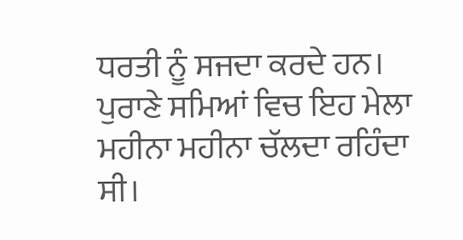ਧਰਤੀ ਨੂੰ ਸਜਦਾ ਕਰਦੇ ਹਨ। ਪੁਰਾਣੇ ਸਮਿਆਂ ਵਿਚ ਇਹ ਮੇਲਾ ਮਹੀਨਾ ਮਹੀਨਾ ਚੱਲਦਾ ਰਹਿੰਦਾ ਸੀ।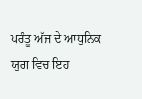ਪਰੰਤੂ ਅੱਜ ਦੇ ਆਧੁਨਿਕ ਯੁਗ ਵਿਚ ਇਹ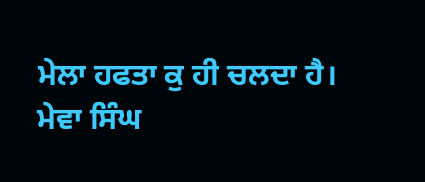ਮੇਲਾ ਹਫਤਾ ਕੁ ਹੀ ਚਲਦਾ ਹੈ।
ਮੇਵਾ ਸਿੰਘ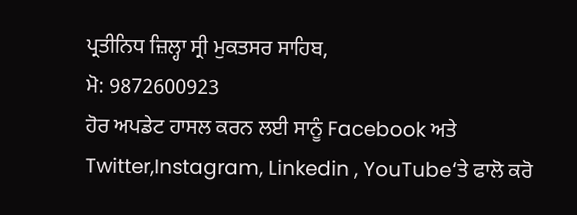ਪ੍ਰਤੀਨਿਧ ਜ਼ਿਲ੍ਹਾ ਸ੍ਰੀ ਮੁਕਤਸਰ ਸਾਹਿਬ,
ਮੋ: 9872600923
ਹੋਰ ਅਪਡੇਟ ਹਾਸਲ ਕਰਨ ਲਈ ਸਾਨੂੰ Facebook ਅਤੇ Twitter,Instagram, Linkedin , YouTube‘ਤੇ ਫਾਲੋ ਕਰੋ